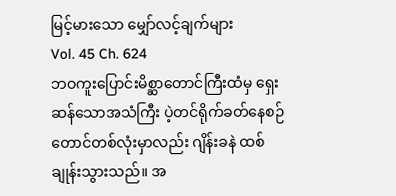မြင့်မားသော မျှော်လင့်ချက်များ
Vol. 45 Ch. 624
ဘဝကူးပြောင်းမိစ္ဆာတောင်ကြီးထံမှ ရှေးဆန်သောအသံကြီး ပဲ့တင်ရိုက်ခတ်နေစဉ် တောင်တစ်လုံးမှာလည်း ဂျိန်းခနဲ ထစ်ချုန်းသွားသည်။ အ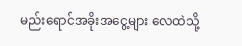မည်းရောင်အခိုးအငွေ့များ လေထဲသို့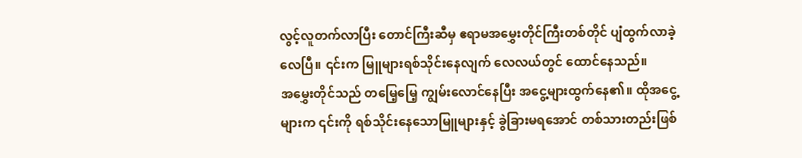လွင့်လူတက်လာပြီး တောင်ကြီးဆီမှ ဧရာမအမွှေးတိုင်ကြီးတစ်တိုင် ပျံထွက်လာခဲ့လေပြီ။ ၎င်းက မြူများရစ်သိုင်းနေလျက် လေလယ်တွင် ထောင်နေသည်။
အမွှေးတိုင်သည် တမြေ့မြေ့ ကျွမ်းလောင်နေပြီး အငွေ့များထွက်နေ၏။ ထိုအငွေ့များက ၎င်းကို ရစ်သိုင်းနေသောမြူများနှင့် ခွဲခြားမရအောင် တစ်သားတည်းဖြစ်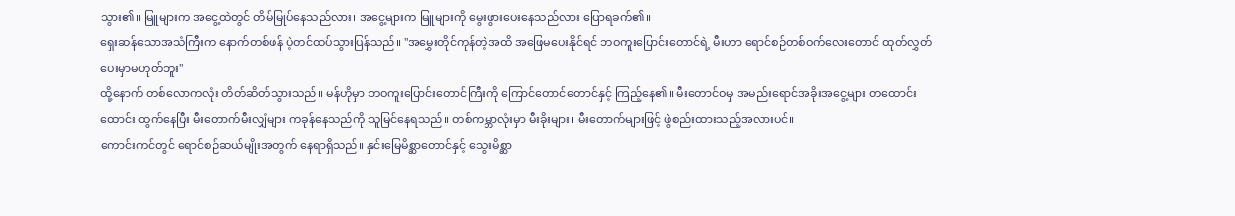သွား၏။ မြူများက အငွေ့ထဲတွင် တိမ်မြုပ်နေသည်လား၊ အငွေ့များက မြူများကို မွေးဖွားပေးနေသည်လား ပြောရခက်၏။
ရှေးဆန်သောအသံကြီးက နောက်တစ်ဖန် ပဲ့တင်ထပ်သွားပြန်သည်။ "အမွှေးတိုင်ကုန်တဲ့အထိ အဖြေမပေးနိုင်ရင် ဘဝကူးပြောင်းတောင်ရဲ့ မီးဟာ ရောင်စဉ်တစ်ဝက်လေးတောင် ထုတ်လွှတ်ပေးမှာမဟုတ်ဘူး"
ထို့နောက် တစ်လောကလုံး တိတ်ဆိတ်သွားသည်။ မန်ဟိုမှာ ဘဝကူးပြောင်းတောင်ကြီးကို ကြောင်တောင်တောင်နှင့် ကြည့်နေ၏။ မီးတောင်ဝမှ အမည်းရောင်အခိုးအငွေ့များ တထောင်းထောင်း ထွက်နေပြီး မီးတောက်မီးလျှံများ ကခုန်နေသည်ကို သူမြင်နေရသည်။ တစ်ကမ္ဘာလုံးမှာ မီးခိုးများ၊ မီးတောက်များဖြင့် ဖွဲစည်းထားသည့်အလားပင်။
ကောင်းကင်တွင် ရောင်စဉ်ဆယ်မျိုးအတွက် နေရာရှိသည်။ နှင်းမြေမိစ္ဆာတောင်နှင့် သွေးမိစ္ဆာ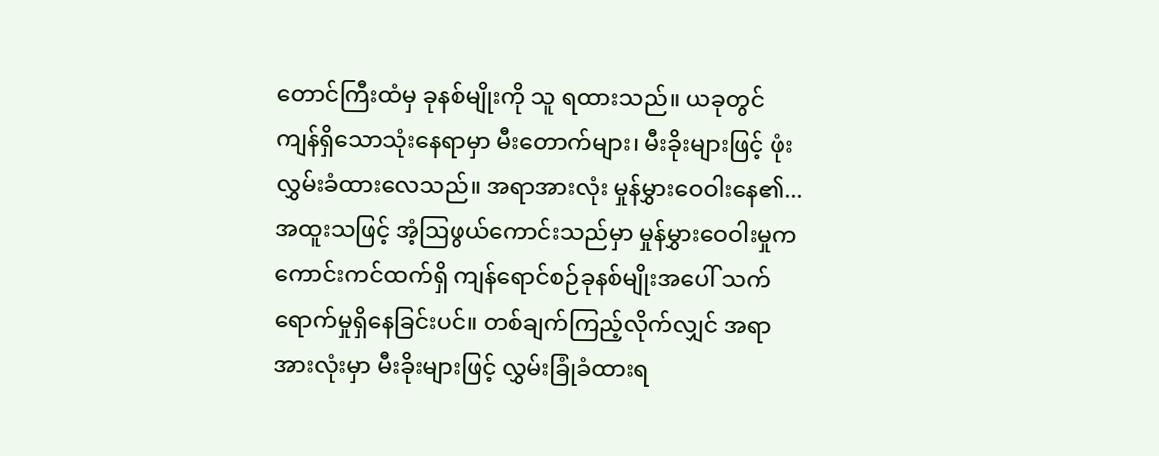တောင်ကြီးထံမှ ခုနစ်မျိုးကို သူ ရထားသည်။ ယခုတွင် ကျန်ရှိသောသုံးနေရာမှာ မီးတောက်များ၊ မီးခိုးများဖြင့် ဖုံးလွှမ်းခံထားလေသည်။ အရာအားလုံး မှုန်မွှားဝေဝါးနေ၏...
အထူးသဖြင့် အံ့ဩဖွယ်ကောင်းသည်မှာ မှုန်မွှားဝေဝါးမှုက ကောင်းကင်ထက်ရှိ ကျန်ရောင်စဉ်ခုနစ်မျိုးအပေါ် သက်ရောက်မှုရှိနေခြင်းပင်။ တစ်ချက်ကြည့်လိုက်လျှင် အရာအားလုံးမှာ မီးခိုးများဖြင့် လွှမ်းခြုံခံထားရ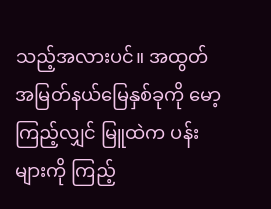သည့်အလားပင်။ အထွတ်အမြတ်နယ်မြေနှစ်ခုကို မော့ကြည့်လျှင် မြူထဲက ပန်းများကို ကြည့်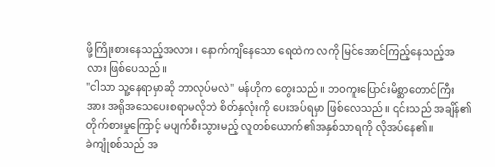ဖို့ကြိုးစားနေသည့်အလား ၊ နောက်ကျိနေသော ရေထဲက လကို မြင်အောင်ကြည့်နေသည့်အလား ဖြစ်ပေသည်။
"ငါသာ သူ့နေရာမှာဆို ဘာလုပ်မလဲ" မန်ဟိုက တွေးသည်။ ဘဝကူးပြောင်းမိစ္ဆာတောင်ကြီးအား အရိုအသေပေးစရာမလိုဘဲ စိတ်နှလုံးကို ပေးအပ်ရမှာ ဖြစ်လေသည်။ ၎င်းသည် အချိန်၏တိုက်စားမှုကြောင့် မပျက်စီးသွားမည့် လူတစ်ယောက်၏အနှစ်သာရကို လိုအပ်နေ၏။
ခဲကျုံစစ်သည် အ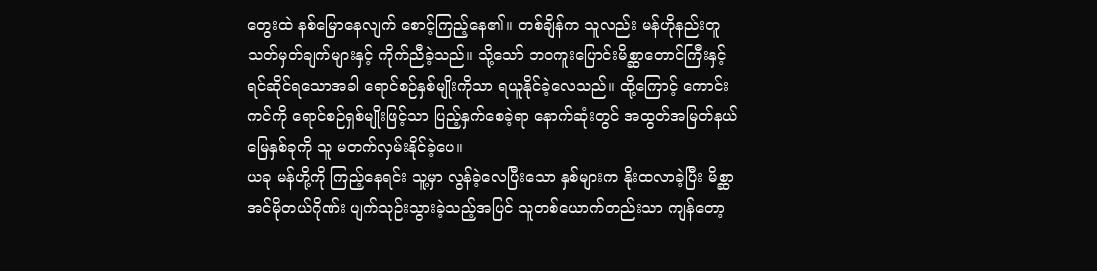တွေးထဲ နစ်မြောနေလျက် စောင့်ကြည့်နေ၏။ တစ်ချိန်က သူလည်း မန်ဟိုနည်းတူ သတ်မှတ်ချက်များနှင့် ကိုက်ညီခဲ့သည်။ သို့သော် ဘဝကူးပြောင်းမိစ္ဆာတောင်ကြီးနှင့်ရင်ဆိုင်ရသောအခါ ရောင်စဉ်နှစ်မျိုးကိုသာ ရယူနိုင်ခဲ့လေသည်။ ထို့ကြောင့် ကောင်းကင်ကို ရောင်စဉ်ရှစ်မျိုးဖြင့်သာ ပြည့်နှက်စေခဲ့ရာ နောက်ဆုံးတွင် အထွတ်အမြတ်နယ်မြေနှစ်ခုကို သူ မတက်လှမ်းနိုင်ခဲ့ပေ။
ယခု မန်ဟို့ကို ကြည့်နေရင်း သူ့မှာ လွန်ခဲ့လေပြီးသော နှစ်များက နိုးထလာခဲ့ပြီး မိစ္ဆာအင်မိုတယ်ဂိုဏ်း ပျက်သုဉ်းသွားခဲ့သည့်အပြင် သူတစ်ယောက်တည်းသာ ကျန်တော့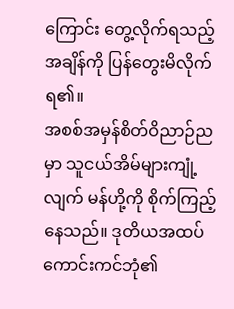ကြောင်း တွေ့လိုက်ရသည့်အချိန်ကို ပြန်တွေးမိလိုက်ရ၏။
အစစ်အမှန်စိတ်ဝိညာဉ်ညမှာ သူငယ်အိမ်များကျုံ့လျက် မန်ဟို့ကို စိုက်ကြည့်နေသည်။ ဒုတိယအထပ်ကောင်းကင်ဘုံ၏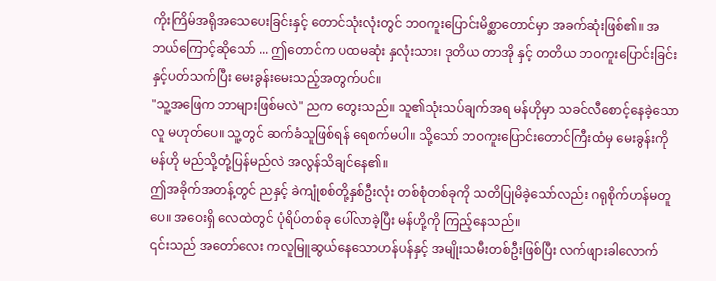ကိုးကြိမ်အရိုအသေပေးခြင်းနှင့် တောင်သုံးလုံးတွင် ဘဝကူးပြောင်းမိစ္ဆာတောင်မှာ အခက်ဆုံးဖြစ်၏။ အဘယ်ကြောင့်ဆိုသော် ... ဤတောင်က ပထမဆုံး နှလုံးသား၊ ဒုတိယ တာအို နှင့် တတိယ ဘဝကူးပြောင်းခြင်းနှင့်ပတ်သက်ပြီး မေးခွန်းမေးသည့်အတွက်ပင်။
"သူ့အဖြေက ဘာများဖြစ်မလဲ" ညက တွေးသည်။ သူ၏သုံးသပ်ချက်အရ မန်ဟိုမှာ သခင်လီစောင့်နေခဲ့သောလူ မဟုတ်ပေ။ သူ့တွင် ဆက်ခံသူဖြစ်ရန် ရေစက်မပါ။ သို့သော် ဘဝကူးပြောင်းတောင်ကြီးထံမှ မေးခွန်းကို မန်ဟို မည်သို့တုံ့ပြန်မည်လဲ အလွန်သိချင်နေ၏။
ဤအခိုက်အတန့်တွင် ညနှင့် ခဲကျုံစစ်တို့နှစ်ဦးလုံး တစ်စုံတစ်ခုကို သတိပြုမိခဲ့သော်လည်း ဂရုစိုက်ဟန်မတူပေ။ အဝေးရှိ လေထဲတွင် ပုံရိပ်တစ်ခု ပေါ်လာခဲ့ပြီး မန်ဟို့ကို ကြည့်နေသည်။
၎င်းသည် အတော်လေး ကလူမြူဆွယ်နေသောဟန်ပန်နှင့် အမျိုးသမီးတစ်ဦးဖြစ်ပြီး လက်ဖျားခါလောက်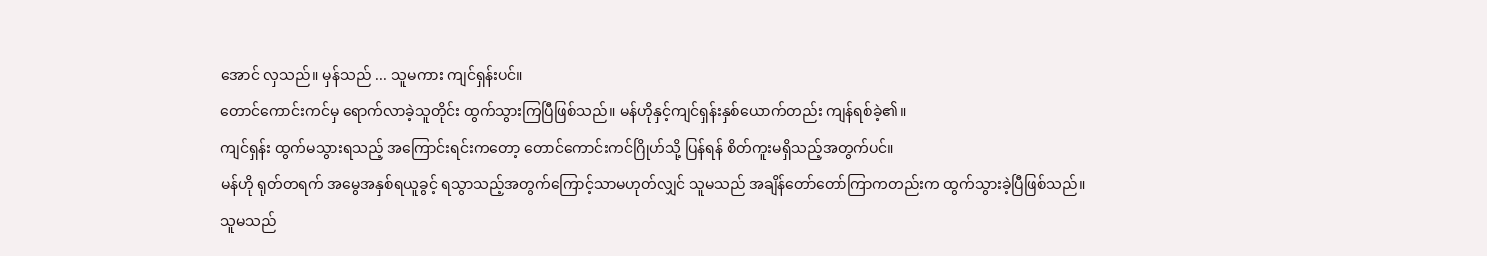အောင် လှသည်။ မှန်သည် ... သူမကား ကျင်ရှန်းပင်။
တောင်ကောင်းကင်မှ ရောက်လာခဲ့သူတိုင်း ထွက်သွားကြပြီဖြစ်သည်။ မန်ဟိုနှင့်ကျင်ရှန်းနှစ်ယောက်တည်း ကျန်ရစ်ခဲ့၏။
ကျင်ရှန်း ထွက်မသွားရသည့် အကြောင်းရင်းကတော့ တောင်ကောင်းကင်ဂြိုဟ်သို့ ပြန်ရန် စိတ်ကူးမရှိသည့်အတွက်ပင်။
မန်ဟို ရုတ်တရက် အမွေအနှစ်ရယူခွင့် ရသွာသည့်အတွက်ကြောင့်သာမဟုတ်လျှင် သူမသည် အချိန်တော်တော်ကြာကတည်းက ထွက်သွားခဲ့ပြီဖြစ်သည်။
သူမသည်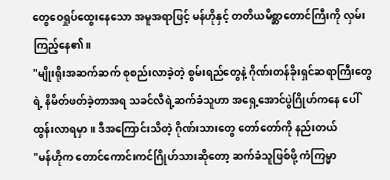တွေဝေရှုပ်ထွေးနေသော အမူအရာဖြင့် မန်ဟိုနှင့် တတိယမိစ္ဆာတောင်ကြီးကို လှမ်းကြည့်နေ၏။
"မျိုးရိုးအဆက်ဆက် စုစည်းလာခဲ့တဲ့ စွမ်းရည်တွေနဲ့ ဂိုဏ်းတန်ခိုးရှင်ဆရာကြီးတွေရဲ့ နိမိတ်ဖတ်ခဲ့တာအရ သခင်လီရဲ့ဆက်ခံသူဟာ အရှေ့အောင်ပွဲဂြိုဟ်ကနေ ပေါ်ထွန်းလာရမှာ။ ဒီအကြောင်းသိတဲ့ ဂိုဏ်းသားတွေ တော်တော်ကို နည်းတယ်
"မန်ဟိုက တောင်ကောင်းကင်ဂြိုဟ်သားဆိုတော့ ဆက်ခံသူဖြစ်ဖို့ ကံကြမ္မာ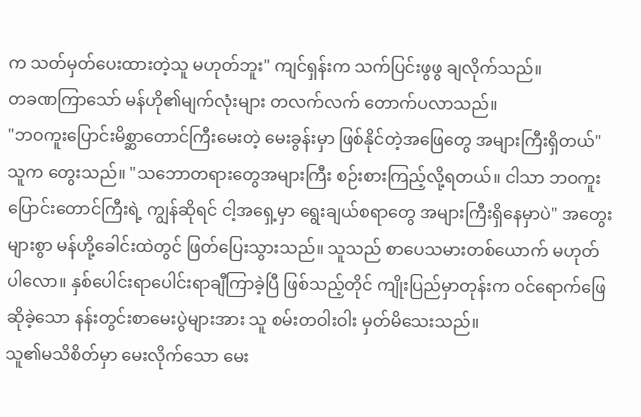က သတ်မှတ်ပေးထားတဲ့သူ မဟုတ်ဘူး" ကျင်ရှန်းက သက်ပြင်းဖွဖွ ချလိုက်သည်။
တခဏကြာသော် မန်ဟို၏မျက်လုံးများ တလက်လက် တောက်ပလာသည်။
"ဘဝကူးပြောင်းမိစ္ဆာတောင်ကြီးမေးတဲ့ မေးခွန်းမှာ ဖြစ်နိုင်တဲ့အဖြေတွေ အများကြီးရှိတယ်" သူက တွေးသည်။ "သဘောတရားတွေအများကြီး စဉ်းစားကြည့်လို့ရတယ်။ ငါသာ ဘဝကူးပြောင်းတောင်ကြီးရဲ့ ကျွန်ဆိုရင် ငါ့အရှေ့မှာ ရွေးချယ်စရာတွေ အများကြီးရှိနေမှာပဲ" အတွေးများစွာ မန်ဟို့ခေါင်းထဲတွင် ဖြတ်ပြေးသွားသည်။ သူသည် စာပေသမားတစ်ယောက် မဟုတ်ပါလော။ နှစ်ပေါင်းရာပေါင်းရာချီကြာခဲ့ပြီ ဖြစ်သည့်တိုင် ကျိုးပြည်မှာတုန်းက ဝင်ရောက်ဖြေဆိုခဲ့သော နန်းတွင်းစာမေးပွဲများအား သူ စမ်းတဝါးဝါး မှတ်မိသေးသည်။
သူ၏မသိစိတ်မှာ မေးလိုက်သော မေး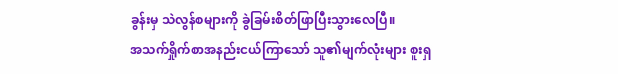ခွန်းမှ သဲလွန်စများကို ခွဲခြမ်းစိတ်ဖြာပြီးသွားလေပြီ။
အသက်ရှိုက်စာအနည်းငယ်ကြာသော် သူ၏မျက်လုံးများ စူးရှ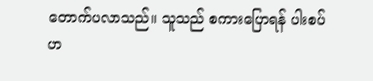တောက်ပလာသည်။ သူသည် စကားပြောရန် ပါးစပ်ဟ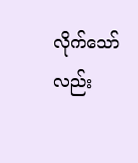လိုက်သော်လည်း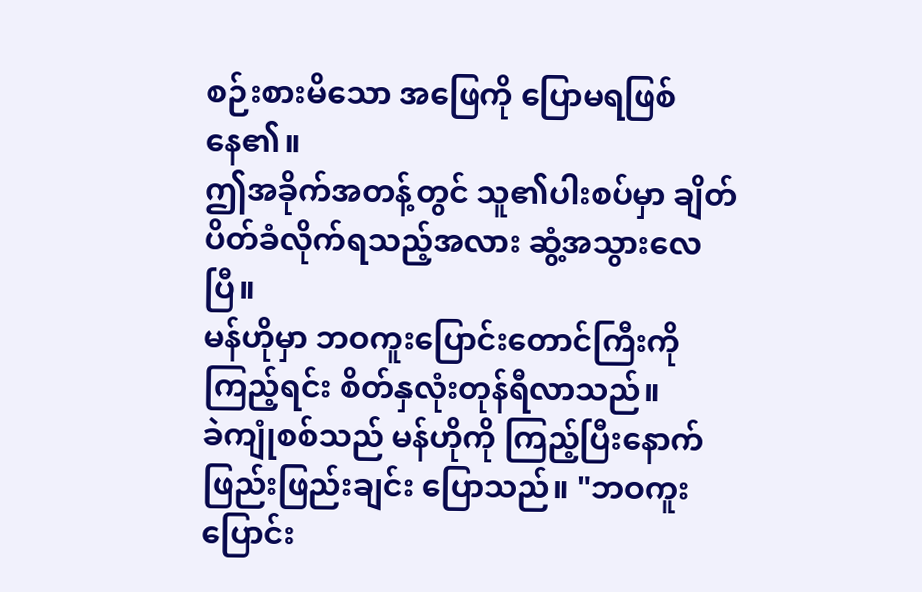စဉ်းစားမိသော အဖြေကို ပြောမရဖြစ်နေ၏။
ဤအခိုက်အတန့်တွင် သူ၏ပါးစပ်မှာ ချိတ်ပိတ်ခံလိုက်ရသည့်အလား ဆွံ့အသွားလေပြီ။
မန်ဟိုမှာ ဘဝကူးပြောင်းတောင်ကြီးကို ကြည့်ရင်း စိတ်နှလုံးတုန်ရီလာသည်။
ခဲကျုံစစ်သည် မန်ဟိုကို ကြည့်ပြီးနောက် ဖြည်းဖြည်းချင်း ပြောသည်။ "ဘဝကူးပြောင်း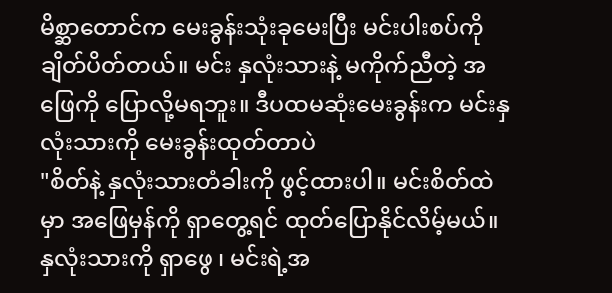မိစ္ဆာတောင်က မေးခွန်းသုံးခုမေးပြီး မင်းပါးစပ်ကို ချိတ်ပိတ်တယ်။ မင်း နှလုံးသားနဲ့ မကိုက်ညီတဲ့ အဖြေကို ပြောလို့မရဘူး။ ဒီပထမဆုံးမေးခွန်းက မင်းနှလုံးသားကို မေးခွန်းထုတ်တာပဲ
"စိတ်နဲ့ နှလုံးသားတံခါးကို ဖွင့်ထားပါ။ မင်းစိတ်ထဲမှာ အဖြေမှန်ကို ရှာတွေ့ရင် ထုတ်ပြောနိုင်လိမ့်မယ်။ နှလုံးသားကို ရှာဖွေ ၊ မင်းရဲ့အ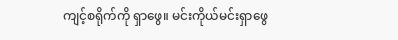ကျင့်စရိုက်ကို ရှာဖွေ။ မင်းကိုယ်မင်းရှာဖွေ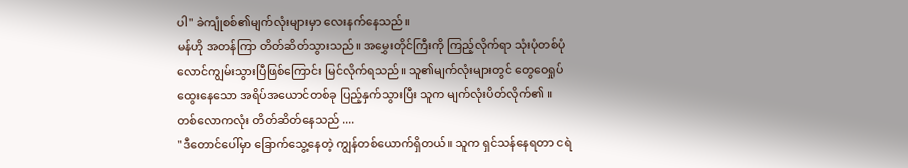ပါ" ခဲကျုံစစ်၏မျက်လုံးများမှာ လေးနက်နေသည်။
မန်ဟို အတန်ကြာ တိတ်ဆိတ်သွားသည်။ အမွှေးတိုင်ကြီးကို ကြည့်လိုက်ရာ သုံးပုံတစ်ပုံ လောင်ကျွမ်းသွားပြီဖြစ်ကြောင်း မြင်လိုက်ရသည်။ သူ၏မျက်လုံးများတွင် တွေဝေရှုပ်ထွေးနေသော အရိပ်အယောင်တစ်ခု ပြည့်နှက်သွားပြီး သူက မျက်လုံးပိတ်လိုက်၏ ။
တစ်လောကလုံး တိတ်ဆိတ်နေသည် ....
"ဒီတောင်ပေါ်မှာ ခြောက်သွေ့နေတဲ့ ကျွန်တစ်ယောက်ရှိတယ်။ သူက ရှင်သန်နေရတာ ငရဲ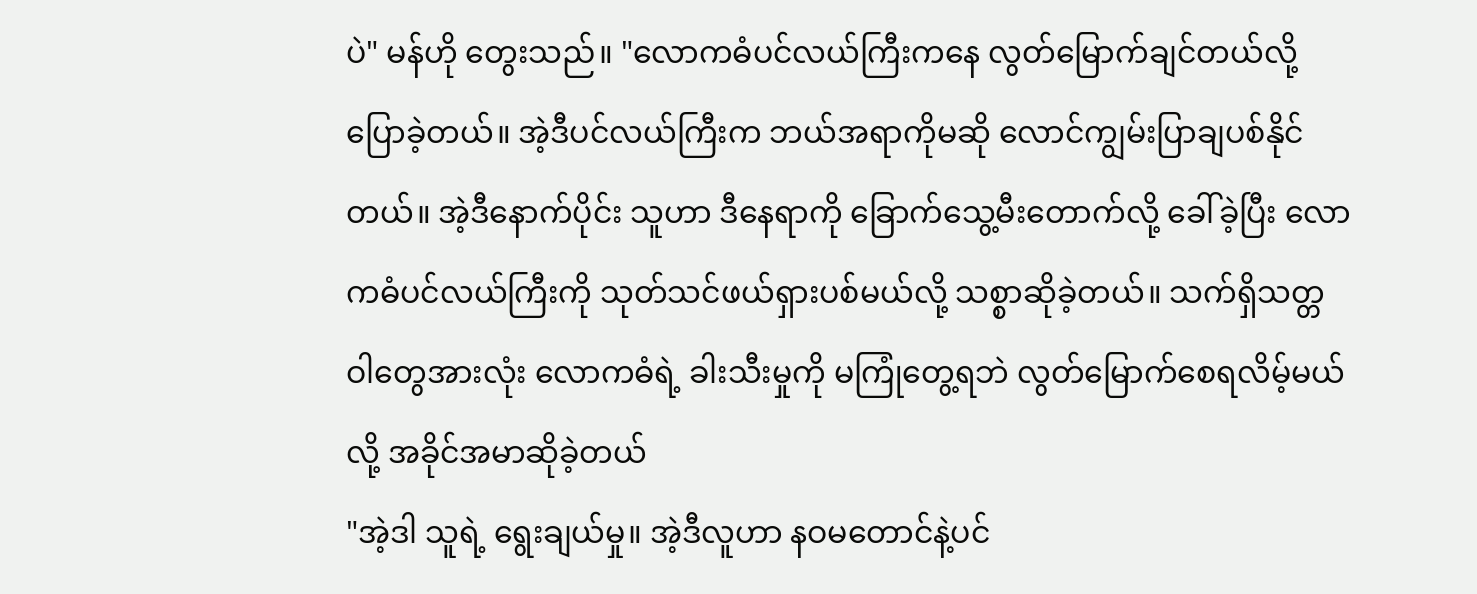ပဲ" မန်ဟို တွေးသည်။ "လောကဓံပင်လယ်ကြီးကနေ လွတ်မြောက်ချင်တယ်လို့ ပြောခဲ့တယ်။ အဲ့ဒီပင်လယ်ကြီးက ဘယ်အရာကိုမဆို လောင်ကျွမ်းပြာချပစ်နိုင်တယ်။ အဲ့ဒီနောက်ပိုင်း သူဟာ ဒီနေရာကို ခြောက်သွေ့မီးတောက်လို့ ခေါ်ခဲ့ပြီး လောကဓံပင်လယ်ကြီးကို သုတ်သင်ဖယ်ရှားပစ်မယ်လို့ သစ္စာဆိုခဲ့တယ်။ သက်ရှိသတ္တဝါတွေအားလုံး လောကဓံရဲ့ ခါးသီးမှုကို မကြုံတွေ့ရဘဲ လွတ်မြောက်စေရလိမ့်မယ်လို့ အခိုင်အမာဆိုခဲ့တယ်
"အဲ့ဒါ သူရဲ့ ရွေးချယ်မှု။ အဲ့ဒီလူဟာ နဝမတောင်နဲ့ပင်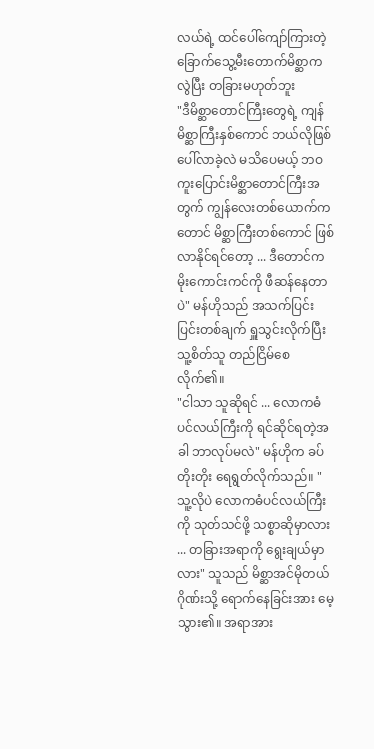လယ်ရဲ့ ထင်ပေါ်ကျော်ကြားတဲ့ ခြောက်သွေ့မီးတောက်မိစ္ဆာကလွဲပြီး တခြားမဟုတ်ဘူး
"ဒီမိစ္ဆာတောင်ကြီးတွေရဲ့ ကျန်မိစ္ဆာကြီးနှစ်ကောင် ဘယ်လိုဖြစ်ပေါ်လာခဲ့လဲ မသိပေမယ့် ဘဝကူးပြောင်းမိစ္ဆာတောင်ကြီးအတွက် ကျွန်လေးတစ်ယောက်ကတောင် မိစ္ဆာကြီးတစ်ကောင် ဖြစ်လာနိုင်ရင်တော့ ... ဒီတောင်က မိုးကောင်းကင်ကို ဖီဆန်နေတာပဲ" မန်ဟိုသည် အသက်ပြင်းပြင်းတစ်ချက် ရှူသွင်းလိုက်ပြီး သူ့စိတ်သူ တည်ငြိမ်စေလိုက်၏။
"ငါသာ သူဆိုရင် ... လောကဓံပင်လယ်ကြီးကို ရင်ဆိုင်ရတဲ့အခါ ဘာလုပ်မလဲ" မန်ဟိုက ခပ်တိုးတိုး ရေရွတ်လိုက်သည်။ "သူ့လိုပဲ လောကဓံပင်လယ်ကြီးကို သုတ်သင်ဖို့ သစ္စာဆိုမှာလား ... တခြားအရာကို ရွေးချယ်မှာလား" သူသည် မိစ္ဆာအင်မိုတယ်ဂိုဏ်းသို့ ရောက်နေခြင်းအား မေ့သွား၏။ အရာအား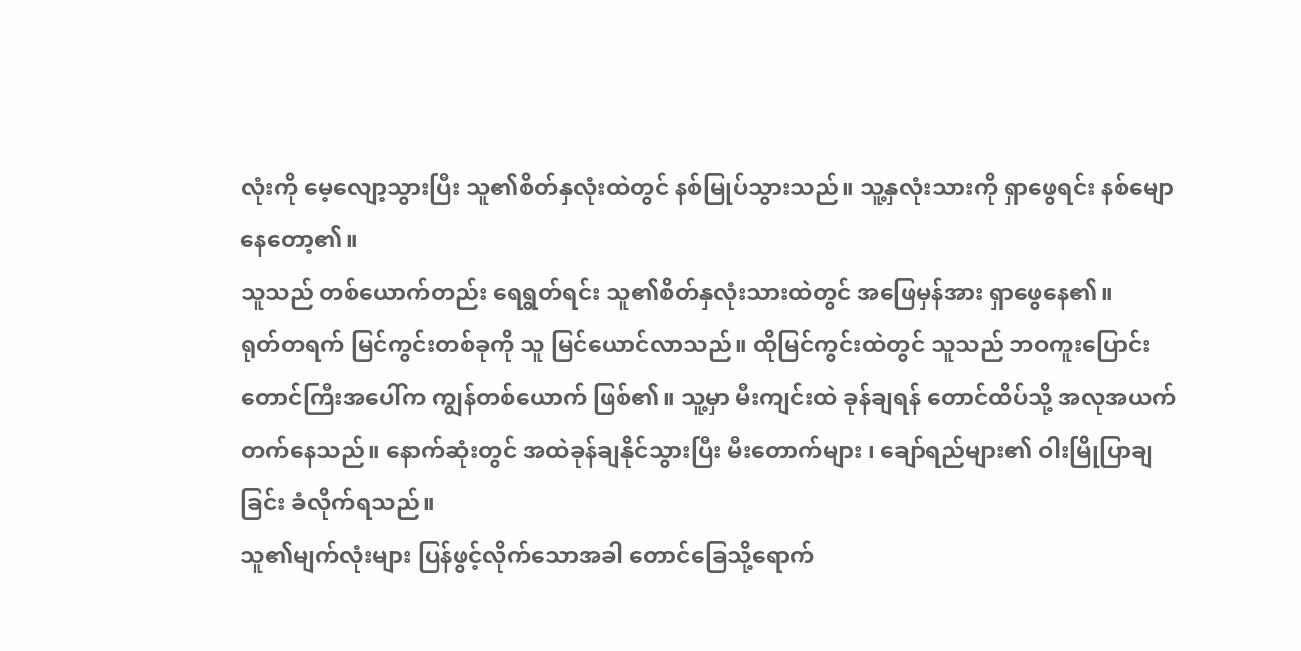လုံးကို မေ့လျော့သွားပြီး သူ၏စိတ်နှလုံးထဲတွင် နစ်မြုပ်သွားသည်။ သူ့နှလုံးသားကို ရှာဖွေရင်း နစ်မျောနေတော့၏။
သူသည် တစ်ယောက်တည်း ရေရွတ်ရင်း သူ၏စိတ်နှလုံးသားထဲတွင် အဖြေမှန်အား ရှာဖွေနေ၏။
ရုတ်တရက် မြင်ကွင်းတစ်ခုကို သူ မြင်ယောင်လာသည်။ ထိုမြင်ကွင်းထဲတွင် သူသည် ဘဝကူးပြောင်းတောင်ကြီးအပေါ်က ကျွန်တစ်ယောက် ဖြစ်၏။ သူ့မှာ မီးကျင်းထဲ ခုန်ချရန် တောင်ထိပ်သို့ အလုအယက် တက်နေသည်။ နောက်ဆုံးတွင် အထဲခုန်ချနိုင်သွားပြီး မီးတောက်များ ၊ ချော်ရည်များ၏ ဝါးမြိုပြာချခြင်း ခံလိုက်ရသည်။
သူ၏မျက်လုံးများ ပြန်ဖွင့်လိုက်သောအခါ တောင်ခြေသို့ရောက်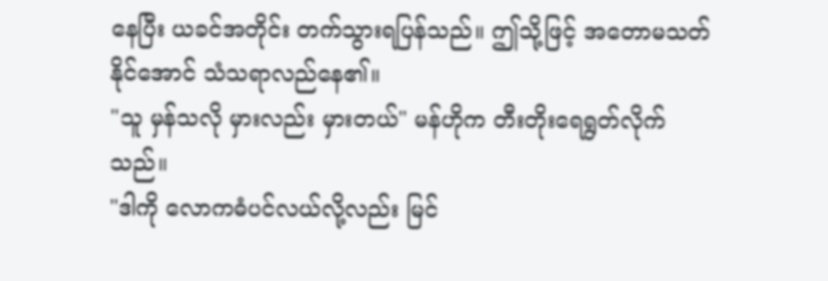နေပြီး ယခင်အတိုင်း တက်သွားရပြန်သည်။ ဤသို့ဖြင့် အတောမသတ်နိုင်အောင် သံသရာလည်နေ၏။
"သူ မှန်သလို မှားလည်း မှားတယ်" မန်ဟိုက တီးတိုးရေရွတ်လိုက်သည်။
"ဒါကို လောကဓံပင်လယ်လို့လည်း မြင်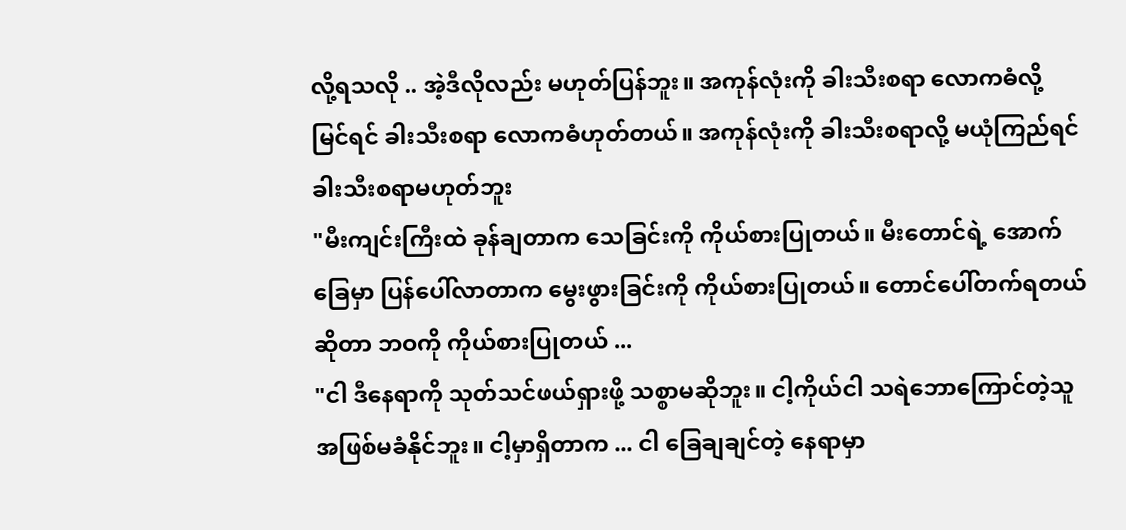လို့ရသလို .. အဲ့ဒီလိုလည်း မဟုတ်ပြန်ဘူး။ အကုန်လုံးကို ခါးသီးစရာ လောကဓံလို့ မြင်ရင် ခါးသီးစရာ လောကဓံဟုတ်တယ်။ အကုန်လုံးကို ခါးသီးစရာလို့ မယုံကြည်ရင် ခါးသီးစရာမဟုတ်ဘူး
"မီးကျင်းကြီးထဲ ခုန်ချတာက သေခြင်းကို ကိုယ်စားပြုတယ်။ မီးတောင်ရဲ့ အောက်ခြေမှာ ပြန်ပေါ်လာတာက မွေးဖွားခြင်းကို ကိုယ်စားပြုတယ်။ တောင်ပေါ်တက်ရတယ် ဆိုတာ ဘဝကို ကိုယ်စားပြုတယ် ...
"ငါ ဒီနေရာကို သုတ်သင်ဖယ်ရှားဖို့ သစ္စာမဆိုဘူး။ ငါ့ကိုယ်ငါ သရဲဘောကြောင်တဲ့သူ အဖြစ်မခံနိုင်ဘူး။ ငါ့မှာရှိတာက ... ငါ ခြေချချင်တဲ့ နေရာမှာ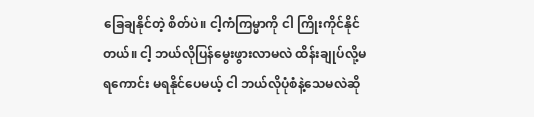ခြေချနိုင်တဲ့ စိတ်ပဲ။ ငါ့ကံကြမ္မာကို ငါ ကြိုးကိုင်နိုင်တယ်။ ငါ့ ဘယ်လိုပြန်မွေးဖွားလာမလဲ ထိန်းချုပ်လို့မရကောင်း မရနိုင်ပေမယ့် ငါ ဘယ်လိုပုံစံနဲ့သေမလဲဆို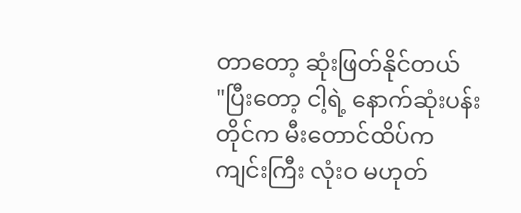တာတော့ ဆုံးဖြတ်နိုင်တယ်
"ပြီးတော့ ငါ့ရဲ့ နောက်ဆုံးပန်းတိုင်က မီးတောင်ထိပ်က ကျင်းကြီး လုံးဝ မဟုတ်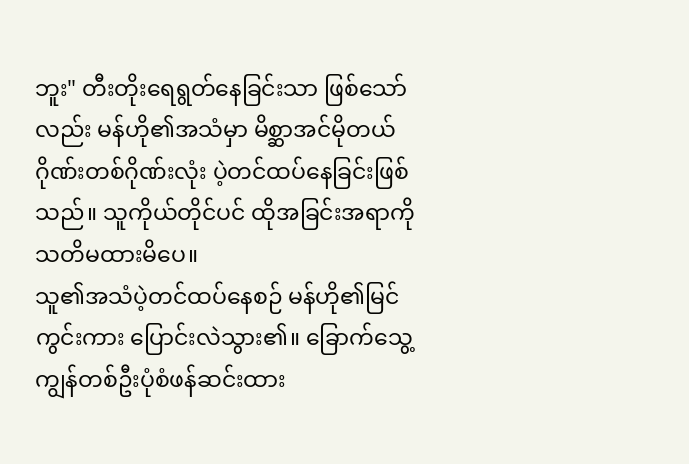ဘူး" တီးတိုးရေရွတ်နေခြင်းသာ ဖြစ်သော်လည်း မန်ဟို၏အသံမှာ မိစ္ဆာအင်မိုတယ်ဂိုဏ်းတစ်ဂိုဏ်းလုံး ပဲ့တင်ထပ်နေခြင်းဖြစ်သည်။ သူကိုယ်တိုင်ပင် ထိုအခြင်းအရာကို သတိမထားမိပေ။
သူ၏အသံပဲ့တင်ထပ်နေစဉ် မန်ဟို၏မြင်ကွင်းကား ပြောင်းလဲသွား၏။ ခြောက်သွေ့ကျွန်တစ်ဦးပုံစံဖန်ဆင်းထား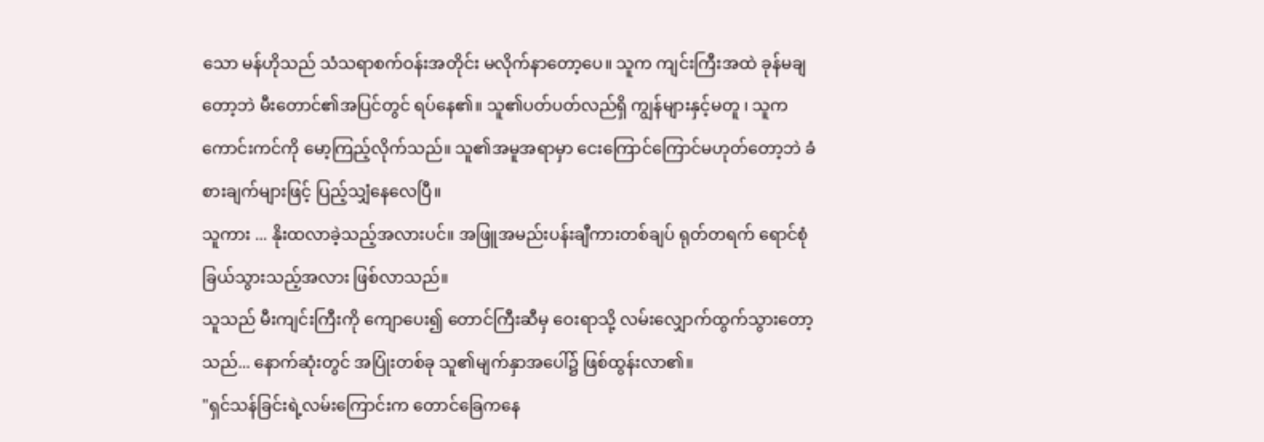သော မန်ဟိုသည် သံသရာစက်ဝန်းအတိုင်း မလိုက်နာတော့ပေ။ သူက ကျင်းကြီးအထဲ ခုန်မချတော့ဘဲ မီးတောင်၏အပြင်တွင် ရပ်နေ၏။ သူ၏ပတ်ပတ်လည်ရှိ ကျွန်များနှင့်မတူ ၊ သူက ကောင်းကင်ကို မော့ကြည့်လိုက်သည်။ သူ၏အမူအရာမှာ ငေးကြောင်ကြောင်မဟုတ်တော့ဘဲ ခံစားချက်များဖြင့် ပြည့်သျှံနေလေပြီ။
သူကား ... နိုးထလာခဲ့သည့်အလားပင်။ အဖြူအမည်းပန်းချီကားတစ်ချပ် ရုတ်တရက် ရောင်စုံခြယ်သွားသည့်အလား ဖြစ်လာသည်။
သူသည် မီးကျင်းကြီးကို ကျောပေး၍ တောင်ကြီးဆီမှ ဝေးရာသို့ လမ်းလျှောက်ထွက်သွားတော့သည်... နောက်ဆုံးတွင် အပြုံးတစ်ခု သူ၏မျက်နှာအပေါ်၌ ဖြစ်ထွန်းလာ၏။
"ရှင်သန်ခြင်းရဲ့လမ်းကြောင်းက တောင်ခြေကနေ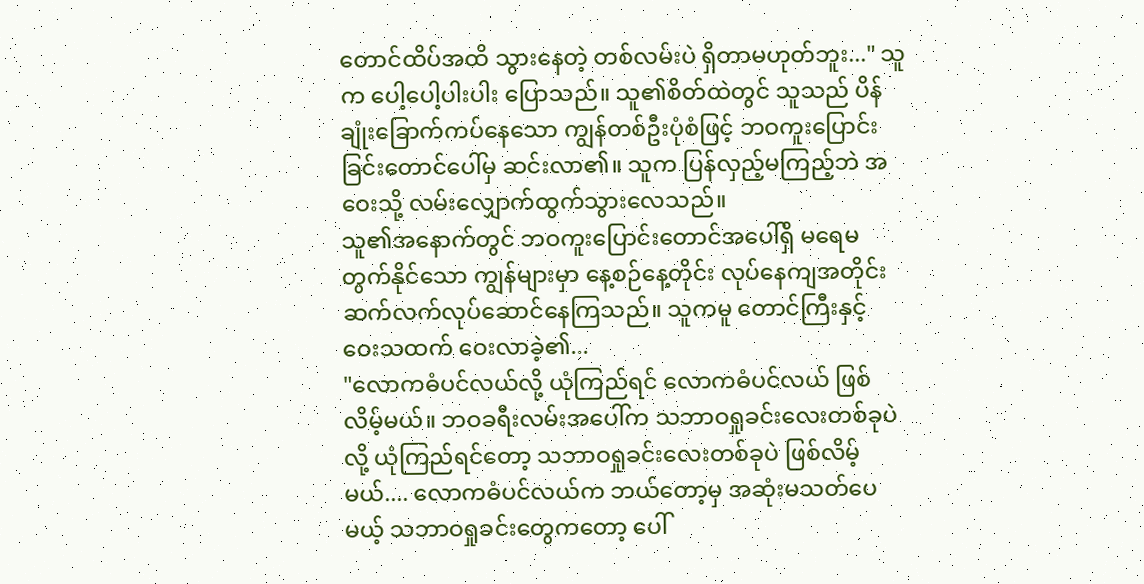တောင်ထိပ်အထိ သွားနေတဲ့ တစ်လမ်းပဲ ရှိတာမဟုတ်ဘူး..." သူက ပေါ့ပေါ့ပါးပါး ပြောသည်။ သူ၏စိတ်ထဲတွင် သူသည် ပိန်ချုံးခြောက်ကပ်နေသော ကျွန်တစ်ဦးပုံစံဖြင့် ဘဝကူးပြောင်းခြင်းတောင်ပေါ်မှ ဆင်းလာ၏။ သူက ပြန်လှည့်မကြည့်ဘဲ အဝေးသို့ လမ်းလျှောက်ထွက်သွားလေသည်။
သူ၏အနောက်တွင် ဘဝကူးပြောင်းတောင်အပေါ်ရှိ မရေမတွက်နိုင်သော ကျွန်များမှာ နေ့စဉ်နေ့တိုင်း လုပ်နေကျအတိုင်း ဆက်လက်လုပ်ဆောင်နေကြသည်။ သူကမူ တောင်ကြီးနှင့် ဝေးသထက် ဝေးလာခဲ့၏...
"လောကဓံပင်လယ်လို့ ယုံကြည်ရင် လောကဓံပင်လယ် ဖြစ်လိမ့်မယ်။ ဘဝခရီးလမ်းအပေါ်က သဘာဝရှုခင်းလေးတစ်ခုပဲလို့ ယုံကြည်ရင်တော့ သဘာဝရှုခင်းလေးတစ်ခုပဲ ဖြစ်လိမ့်မယ်.... လောကဓံပင်လယ်က ဘယ်တော့မှ အဆုံးမသတ်ပေမယ့် သဘာဝရှုခင်းတွေကတော့ ပေါ်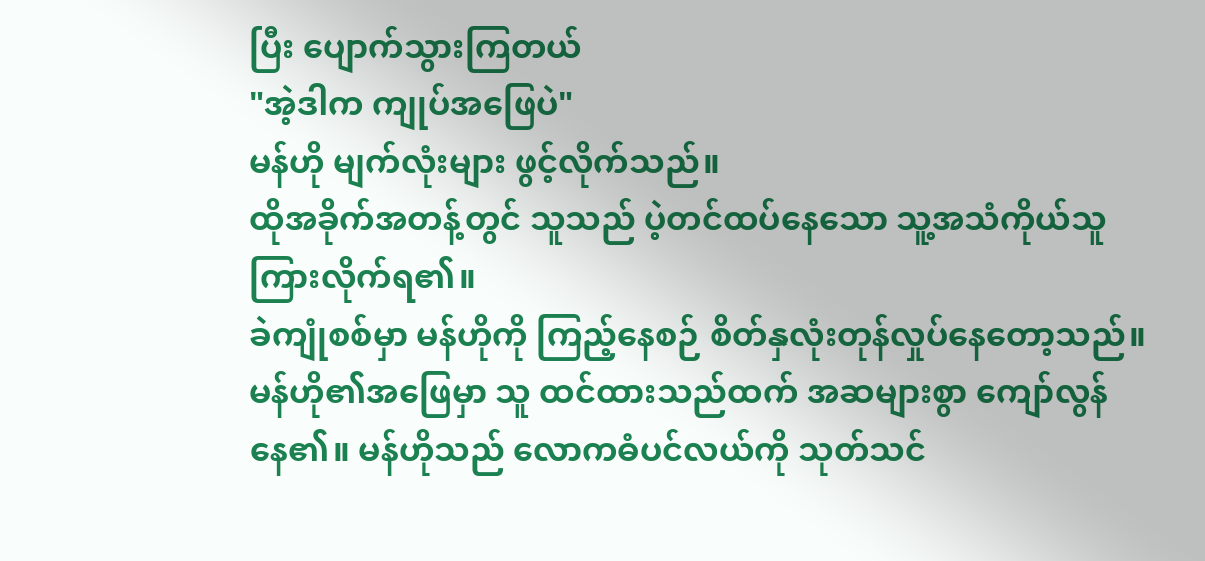ပြီး ပျောက်သွားကြတယ်
"အဲ့ဒါက ကျုပ်အဖြေပဲ"
မန်ဟို မျက်လုံးများ ဖွင့်လိုက်သည်။
ထိုအခိုက်အတန့်တွင် သူသည် ပဲ့တင်ထပ်နေသော သူ့အသံကိုယ်သူ ကြားလိုက်ရ၏။
ခဲကျုံစစ်မှာ မန်ဟိုကို ကြည့်နေစဉ် စိတ်နှလုံးတုန်လှုပ်နေတော့သည်။ မန်ဟို၏အဖြေမှာ သူ ထင်ထားသည်ထက် အဆများစွာ ကျော်လွန်နေ၏။ မန်ဟိုသည် လောကဓံပင်လယ်ကို သုတ်သင်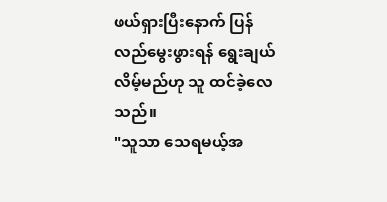ဖယ်ရှားပြီးနောက် ပြန်လည်မွေးဖွားရန် ရွေးချယ်လိမ့်မည်ဟု သူ ထင်ခဲ့လေသည်။
"သူသာ သေရမယ့်အ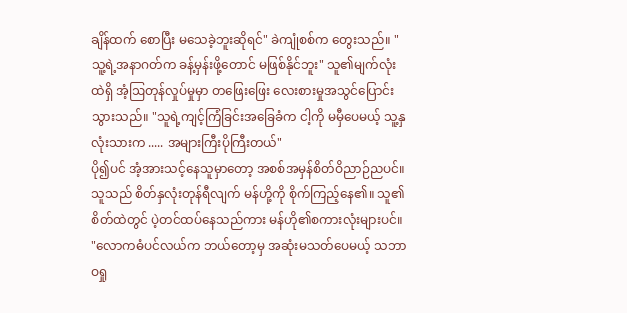ချိန်ထက် စောပြီး မသေခဲ့ဘူးဆိုရင်" ခဲကျုံစစ်က တွေးသည်။ "သူ့ရဲ့အနာဂတ်က ခန့်မှန်းဖို့တောင် မဖြစ်နိုင်ဘူး" သူ၏မျက်လုံးထဲရှိ အံ့ဩတုန်လှုပ်မှုမှာ တဖြေးဖြေး လေးစားမှုအသွင်ပြောင်းသွားသည်။ "သူရဲ့ကျင့်ကြံခြင်းအခြေခံက ငါ့ကို မမှီပေမယ့် သူ့နှလုံးသားက ..... အများကြီးပိုကြီးတယ်"
ပို၍ပင် အံ့အားသင့်နေသူမှာတော့ အစစ်အမှန်စိတ်ဝိညာဉ်ညပင်။ သူသည် စိတ်နှလုံးတုန်ရီလျက် မန်ဟို့ကို စိုက်ကြည့်နေ၏။ သူ၏စိတ်ထဲတွင် ပဲ့တင်ထပ်နေသည်ကား မန်ဟို၏စကားလုံးများပင်။ "လောကဓံပင်လယ်က ဘယ်တော့မှ အဆုံးမသတ်ပေမယ့် သဘာဝရှု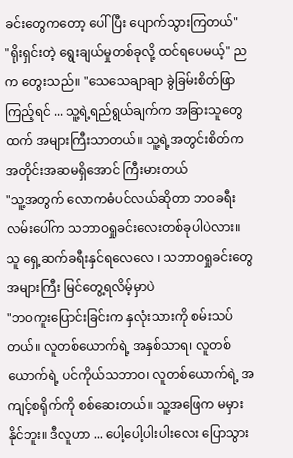ခင်းတွေကတော့ ပေါ်ပြီး ပျောက်သွားကြတယ်"
"ရိုးရှင်းတဲ့ ရွေးချယ်မှုတစ်ခုလို့ ထင်ရပေမယ့်" ညက တွေးသည်။ "သေသေချာချာ ခွဲခြမ်းစိတ်ဖြာကြည့်ရင် ... သူ့ရဲ့ရည်ရွယ်ချက်က အခြားသူတွေထက် အများကြီးသာတယ်။ သူ့ရဲ့အတွင်းစိတ်က အတိုင်းအဆမရှိအောင် ကြီးမားတယ်
"သူ့အတွက် လောကဓံပင်လယ်ဆိုတာ ဘဝခရီးလမ်းပေါ်က သဘာဝရှုခင်းလေးတစ်ခုပါပဲလား။ သူ ရှေ့ဆက်ခရီးနှင်ရလေလေ ၊ သဘာဝရှုခင်းတွေ အများကြီး မြင်တွေ့ရလိမ့်မှာပဲ
"ဘဝကူးပြောင်းခြင်းက နှလုံးသားကို စမ်းသပ်တယ်။ လူတစ်ယောက်ရဲ့ အနှစ်သာရ၊ လူတစ်ယောက်ရဲ့ ပင်ကိုယ်သဘာဝ၊ လူတစ်ယောက်ရဲ့ အကျင့်စရိုက်ကို စစ်ဆေးတယ်။ သူ့အဖြေက မမှားနိုင်ဘူး။ ဒီလူဟာ ... ပေါ့ပေါ့ပါးပါးလေး ပြောသွား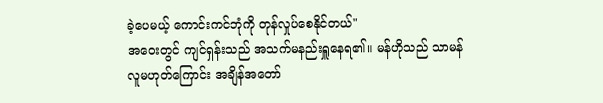ခဲ့ပေမယ့် ကောင်းကင်ဘုံကို တုန်လှုပ်စေနိုင်တယ်"
အဝေးတွင် ကျင်ရှန်းသည် အသက်မနည်းရှူနေရ၏။ မန်ဟိုသည် သာမန်လူမဟုတ်ကြောင်း အချိန်အတော်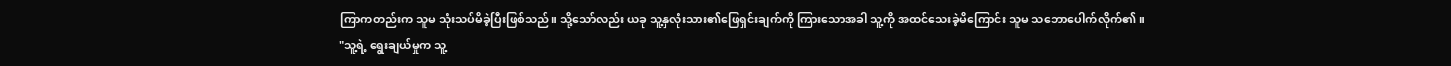ကြာကတည်းက သူမ သုံးသပ်မိခဲ့ပြီးဖြစ်သည်။ သို့သော်လည်း ယခု သူ့နှလုံးသား၏ဖြေရှင်းချက်ကို ကြားသောအခါ သူ့ကို အထင်သေးခဲ့မိကြောင်း သူမ သဘောပေါက်လိုက်၏။
"သူ့ရဲ့ ရွေးချယ်မှုက သူ့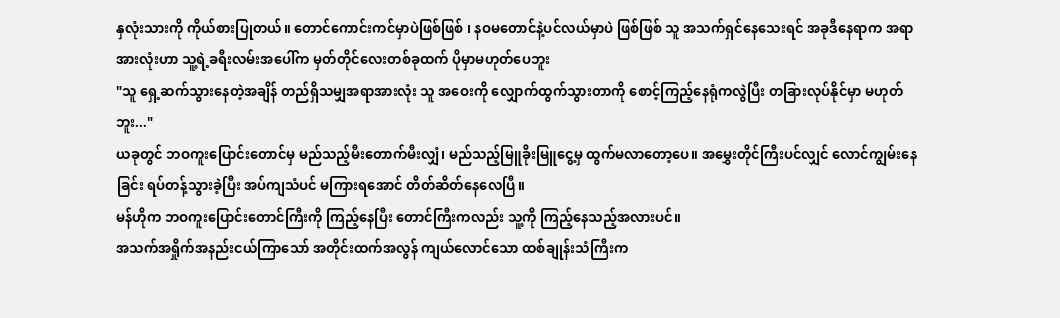နှလုံးသားကို ကိုယ်စားပြုတယ်။ တောင်ကောင်းကင်မှာပဲဖြစ်ဖြစ် ၊ နဝမတောင်နဲ့ပင်လယ်မှာပဲ ဖြစ်ဖြစ် သူ အသက်ရှင်နေသေးရင် အခုဒီနေရာက အရာအားလုံးဟာ သူ့ရဲ့ခရီးလမ်းအပေါ်က မှတ်တိုင်လေးတစ်ခုထက် ပိုမှာမဟုတ်ပေဘူး
"သူ ရှေ့ဆက်သွားနေတဲ့အချိန် တည်ရှိသမျှအရာအားလုံး သူ အဝေးကို လျှောက်ထွက်သွားတာကို စောင့်ကြည့်နေရုံကလွဲပြီး တခြားလုပ်နိုင်မှာ မဟုတ်ဘူး..."
ယခုတွင် ဘဝကူးပြောင်းတောင်မှ မည်သည့်မီးတောက်မီးလျှံ၊ မည်သည့်မြူခိုးမြူငွေ့မှ ထွက်မလာတော့ပေ။ အမွှေးတိုင်ကြီးပင်လျှင် လောင်ကျွမ်းနေခြင်း ရပ်တန့်သွားခဲ့ပြီး အပ်ကျသံပင် မကြားရအောင် တိတ်ဆိတ်နေလေပြီ။
မန်ဟိုက ဘဝကူးပြောင်းတောင်ကြီးကို ကြည့်နေပြီး တောင်ကြီးကလည်း သူ့ကို ကြည့်နေသည့်အလားပင်။
အသက်အရှိုက်အနည်းငယ်ကြာသော် အတိုင်းထက်အလွန် ကျယ်လောင်သော ထစ်ချုန်းသံကြီးက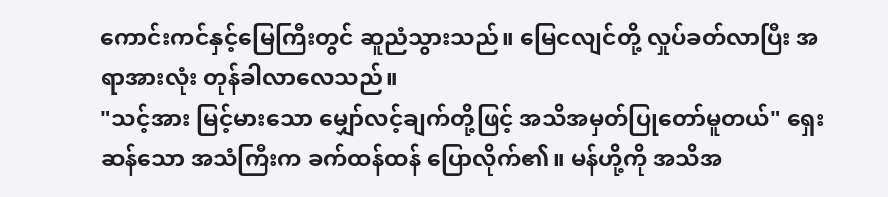ကောင်းကင်နှင့်မြေကြီးတွင် ဆူညံသွားသည်။ မြေငလျင်တို့ လှုပ်ခတ်လာပြီး အရာအားလုံး တုန်ခါလာလေသည်။
"သင့်အား မြင့်မားသော မျှော်လင့်ချက်တို့ဖြင့် အသိအမှတ်ပြုတော်မူတယ်" ရှေးဆန်သော အသံကြီးက ခက်ထန်ထန် ပြောလိုက်၏။ မန်ဟို့ကို အသိအ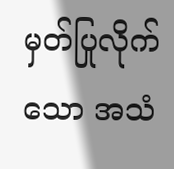မှတ်ပြုလိုက်သော အသံ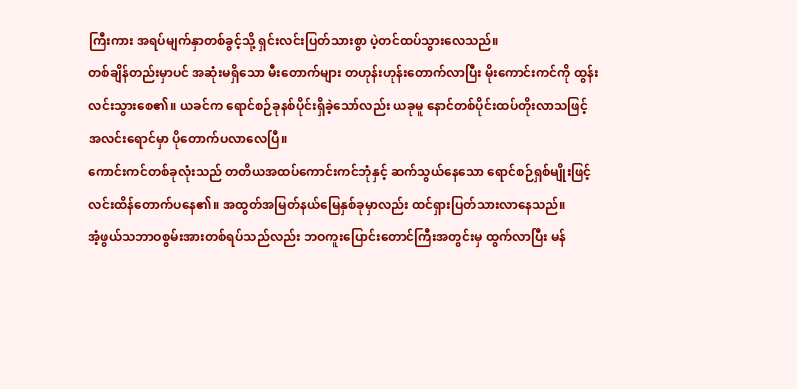ကြီးကား အရပ်မျက်နှာတစ်ခွင့်သို့ ရှင်းလင်းပြတ်သားစွာ ပဲ့တင်ထပ်သွားလေသည်။
တစ်ချိန်တည်းမှာပင် အဆုံးမရှိသော မီးတောက်များ တဟုန်းဟုန်းတောက်လာပြီး မိုးကောင်းကင်ကို ထွန်းလင်းသွားစေ၏။ ယခင်က ရောင်စဉ်ခုနစ်ပိုင်းရှိခဲ့သော်လည်း ယခုမူ နောင်တစ်ပိုင်းထပ်တိုးလာသဖြင့် အလင်းရောင်မှာ ပိုတောက်ပလာလေပြီ။
ကောင်းကင်တစ်ခုလုံးသည် တတိယအထပ်ကောင်းကင်ဘုံနှင့် ဆက်သွယ်နေသော ရောင်စဉ်ရှစ်မျိုးဖြင့် လင်းထိန်တောက်ပနေ၏။ အထွတ်အမြတ်နယ်မြေနှစ်ခုမှာလည်း ထင်ရှားပြတ်သားလာနေသည်။
အံ့ဖွယ်သဘာဝစွမ်းအားတစ်ရပ်သည်လည်း ဘဝကူးပြောင်းတောင်ကြီးအတွင်းမှ ထွက်လာပြီး မန်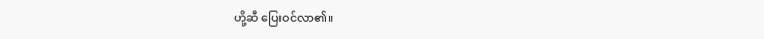ဟို့ဆီ ပြေးဝင်လာ၏။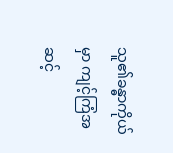သူ၏ခန္ဓာကိုယ်မှာ ကျင့်ကြံအဆင့်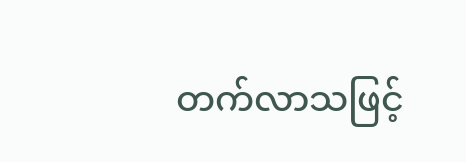တက်လာသဖြင့်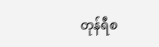တုန်ရီစ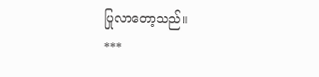ပြုလာတော့သည်။
***